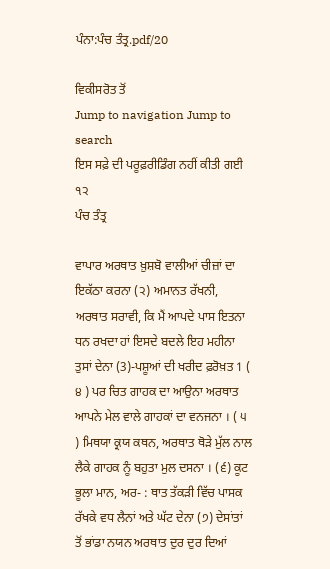ਪੰਨਾ:ਪੰਚ ਤੰਤ੍ਰ.pdf/20

ਵਿਕੀਸਰੋਤ ਤੋਂ
Jump to navigation Jump to search
ਇਸ ਸਫ਼ੇ ਦੀ ਪਰੂਫ਼ਰੀਡਿੰਗ ਨਹੀਂ ਕੀਤੀ ਗਈ
੧੨
ਪੰਚ ਤੰਤ੍ਰ

ਵਾਪਾਰ ਅਰਥਾਤ ਖ਼ੁਸ਼ਬੋ ਵਾਲੀਆਂ ਚੀਜ਼ਾਂ ਦਾ ਇਕੱਠਾ ਕਰਨਾ (੨) ਅਮਾਨਤ ਰੱਖਨੀ, ਅਰਥਾਤ ਸਰਾਵੀ, ਕਿ ਮੈਂ ਆਪਦੇ ਪਾਸ ਇਤਨਾ ਧਨ ਰਖਦਾ ਹਾਂ ਇਸਦੇ ਬਦਲੇ ਇਹ ਮਹੀਨਾ ਤੁਸਾਂ ਦੇਨਾ (3)-ਪਸ਼ੂਆਂ ਦੀ ਖਰੀਦ ਫ਼ਰੋਖ਼ਤ 1 ( ੪ ) ਪਰ ਚਿਤ ਗਾਹਕ ਦਾ ਆਉਨਾ ਅਰਥਾਤ ਆਪਨੇ ਮੇਲ ਵਾਲੇ ਗਾਹਕਾਂ ਦਾ ਵਨਜਨਾ । ( ੫ ) ਮਿਥਯਾ ਕ੍ਰਯ ਕਥਨ, ਅਰਥਾਤ ਥੋੜੇ ਮੁੱਲ ਨਾਲ ਲੈਕੇ ਗਾਹਕ ਨੂੰ ਬਹੁਤਾ ਮੁਲ ਦਸਨਾ । (੬) ਕੂਟ ਭੂਲਾ ਮਾਨ, ਅਰ- : ਥਾਤ ਤੱਕੜੀ ਵਿੱਚ ਪਾਸਕ ਰੱਖਕੇ ਵਧ ਲੈਨਾਂ ਅਤੇ ਘੱਟ ਦੇਨਾ (੭) ਦੇਸਾਂਤਾਂ ਤੋਂ ਭਾਂਡਾ ਨਯਨ ਅਰਥਾਤ ਦੁਰ ਦੁਰ ਦਿਆਂ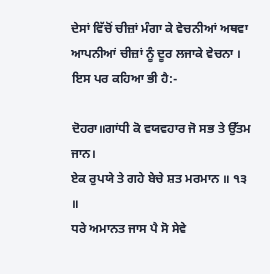ਦੇਸਾਂ ਵਿੱਚੋਂ ਚੀਜ਼ਾਂ ਮੰਗਾ ਕੇ ਵੇਚਨੀਆਂ ਅਥਵਾ ਆਪਨੀਆਂ ਚੀਜ਼ਾਂ ਨੂੰ ਦੂਰ ਲਜਾਕੇ ਵੇਚਨਾ । ਇਸ ਪਰ ਕਹਿਆ ਭੀ ਹੈ:-

ਦੋਹਰਾ॥ਗਾਂਧੀ ਕੋ ਵਯਵਹਾਰ ਜੋ ਸਭ ਤੇ ਉੱਤਮ ਜਾਨ।
ਏਕ ਰੁਪਯੇ ਤੇ ਗਹੇ ਬੇਚੇ ਸ਼ਤ ਮਰਮਾਨ ॥ ੧੩ ॥
ਧਰੇ ਅਮਾਨਤ ਜਾਸ ਪੈ ਸੋ ਸੇਵੇ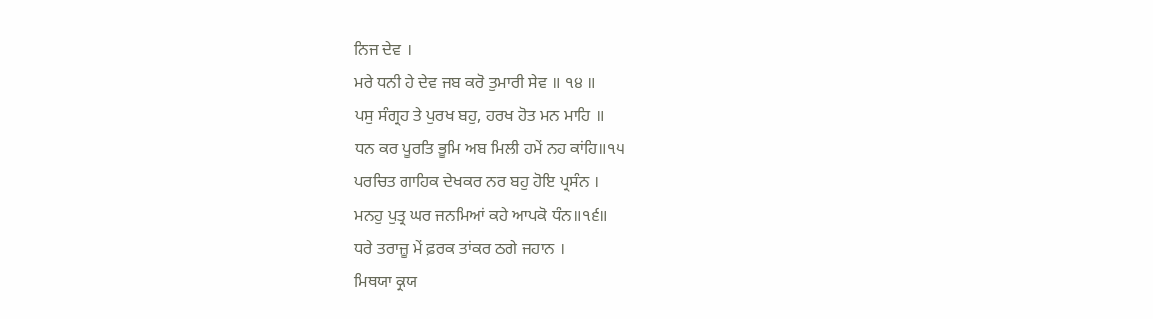ਨਿਜ ਦੇਵ ।
ਮਰੇ ਧਨੀ ਹੇ ਦੇਵ ਜਬ ਕਰੋ ਤੁਮਾਰੀ ਸੇਵ ॥ ੧੪ ॥
ਪਸੁ ਸੰਗ੍ਰਹ ਤੇ ਪੁਰਖ ਬਹੁ, ਹਰਖ ਹੋਤ ਮਨ ਮਾਹਿ ॥
ਧਨ ਕਰ ਪੂਰਤਿ ਭੂਮਿ ਅਬ ਮਿਲੀ ਹਮੇਂ ਨਹ ਕਾਂਹਿ॥੧੫
ਪਰਚਿਤ ਗਾਹਿਕ ਦੇਖਕਰ ਨਰ ਬਹੁ ਹੋਇ ਪ੍ਰਸੰਨ ।
ਮਨਹੁ ਪੁਤ੍ਰ ਘਰ ਜਨਮਿਆਂ ਕਹੇ ਆਪਕੋ ਧੰਨ॥੧੬॥
ਧਰੇ ਤਰਾਜ਼ੂ ਮੇਂ ਫ਼ਰਕ ਤਾਂਕਰ ਠਗੇ ਜਹਾਨ ।
ਮਿਥਯਾ ਕ੍ਰਯ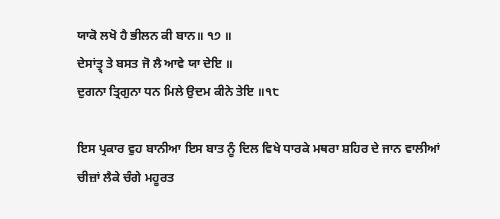ਯਾਕੋ ਲਖੋ ਹੈ ਭੀਲਨ ਕੀ ਬਾਨ॥ ੧੭ ॥
ਦੇਸਾਂਤ੍ਰ੍ ਤੇ ਬਸਤ ਜੋ ਲੈ ਆਵੇ ਯਾ ਦੇਇ ॥
ਦੁਗਨਾ ਤ੍ਰਿਗੁਨਾ ਧਨ ਮਿਲੇ ਉਦਮ ਕੀਨੇ ਤੇਇ ॥੧੮

ਇਸ ਪ੍ਰਕਾਰ ਵੁਹ ਬਾਨੀਆ ਇਸ ਬਾਤ ਨੂੰ ਦਿਲ ਵਿਖੇ ਧਾਰਕੇ ਮਥਰਾ ਸ਼ਹਿਰ ਦੇ ਜਾਨ ਵਾਲੀਆਂ ਚੀਜ਼ਾਂ ਲੈਕੇ ਚੰਗੇ ਮਹੂਰਤ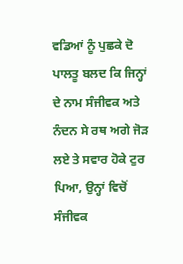ਵਡਿਆਂ ਨੂੰ ਪੁਛਕੇ ਦੋ ਪਾਲਤੂ ਬਲਦ ਕਿ ਜਿਨ੍ਹਾਂ ਦੇ ਨਾਮ ਸੰਜੀਵਕ ਅਤੇ ਨੰਦਨ ਸੇ ਰਥ ਅਗੇ ਜੋੜ ਲਏ ਤੇ ਸਵਾਰ ਹੋਕੇ ਟੁਰ ਪਿਆ, ਉਨ੍ਹਾਂ ਵਿਚੋਂ ਸੰਜੀਵਕ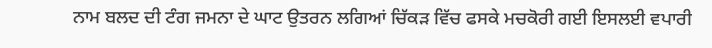ਨਾਮ ਬਲਦ ਦੀ ਟੰਗ ਜਮਨਾ ਦੇ ਘਾਟ ਉਤਰਨ ਲਗਿਆਂ ਚਿੱਕੜ ਵਿੱਚ ਫਸਕੇ ਮਚਕੋਰੀ ਗਈ ਇਸਲਈ ਵਪਾਰੀ